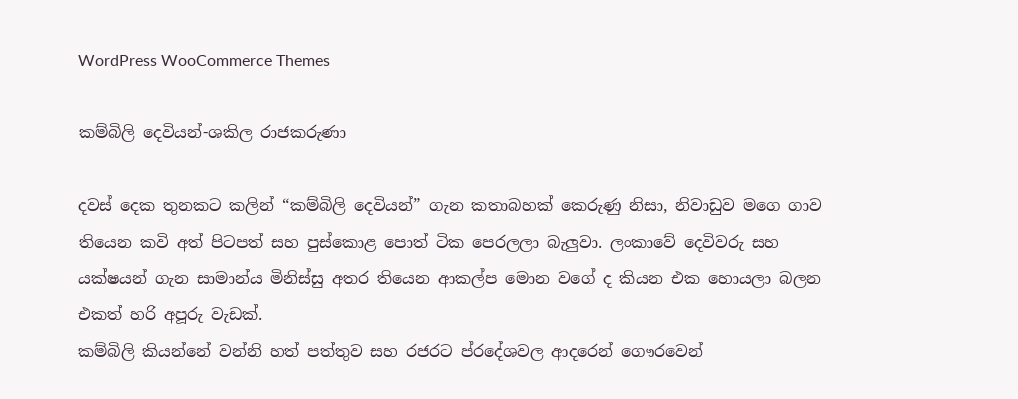WordPress WooCommerce Themes

කම්බිලි දෙවියන්-ශකිල රාජකරුණා

දවස් දෙක තුනකට කලින් “කම්බිලි දෙවියන්” ගැන කතාබහක් කෙරුණු නිසා, නිවාඩුව මගෙ ගාව තියෙන කවි අත් පිටපත් සහ පුස්කොළ පොත් ටික පෙරලලා බැලුවා. ලංකාවේ දෙවිවරු සහ යක්ෂයන් ගැන සාමාන්ය මිනිස්සු අතර තියෙන ආකල්ප මොන වගේ ද කියන එක හොයලා බලන එකත් හරි අපූරු වැඩක්.
කම්බිලි කියන්නේ වන්නි හත් පත්තුව සහ රජරට ප්රදේශවල ආදරෙන් ගෞරවෙන්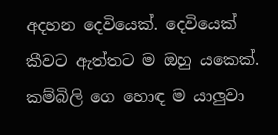අදහන දෙවියෙක්. දෙවියෙක් කීවට ඇත්තට ම ඔහු යකෙක්. කම්බිලි ගෙ හොඳ ම යාලුවා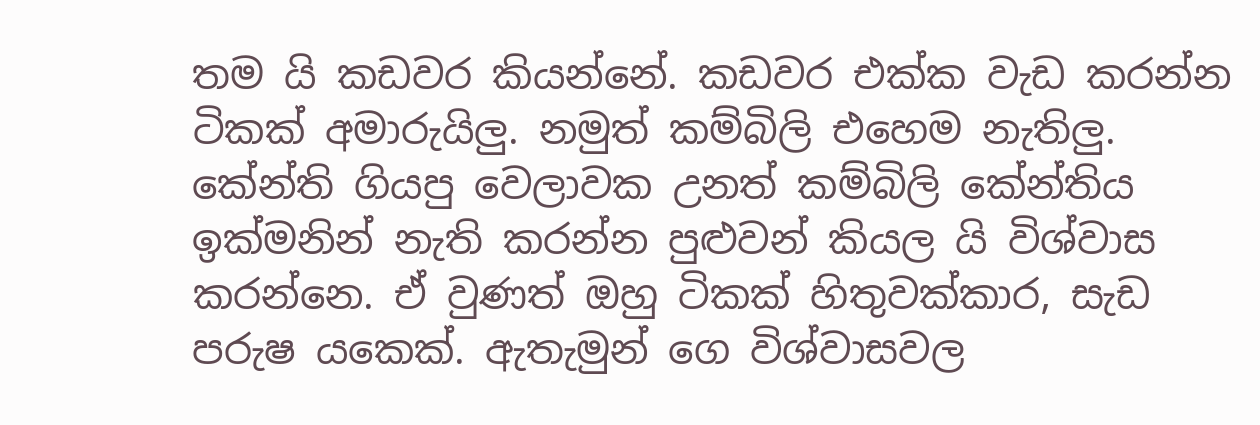තම යි කඩවර කියන්නේ. කඩවර එක්ක වැඩ කරන්න ටිකක් අමාරුයිලු. නමුත් කම්බිලි එහෙම නැතිලු. කේන්ති ගියපු වෙලාවක උනත් කම්බිලි කේන්තිය ඉක්මනින් නැති කරන්න පුළුවන් කියල යි විශ්වාස කරන්නෙ. ඒ වුණත් ඔහු ටිකක් හිතුවක්කාර, සැඩ පරුෂ යකෙක්. ඇතැමුන් ගෙ විශ්වාසවල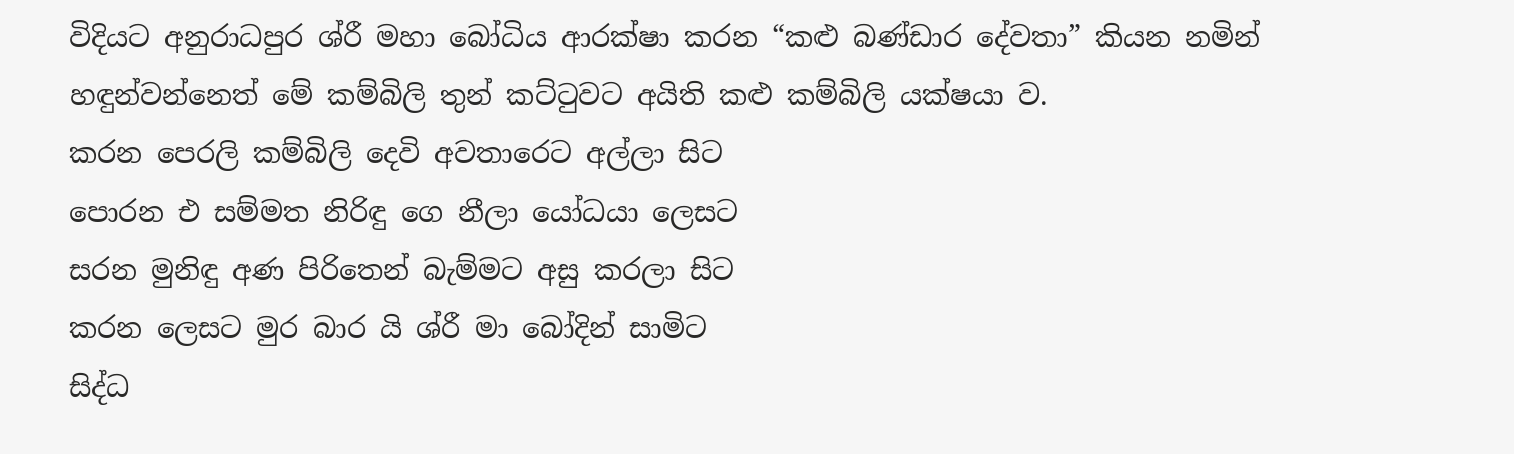විදියට අනුරාධපුර ශ්රී මහා බෝධිය ආරක්ෂා කරන “කළු බණ්ඩාර දේවතා” කියන නමින් හඳුන්වන්නෙත් මේ කම්බිලි තුන් කට්ටුවට අයිති කළු කම්බිලි යක්ෂයා ව.
කරන පෙරලි කම්බිලි දෙවි අවතාරෙට අල්ලා සිට
පොරන එ සම්මත නිරිඳු ගෙ නීලා යෝධයා ලෙසට
සරන මුනිඳු අණ පිරිතෙන් බැම්මට අසු කරලා සිට
කරන ලෙසට මුර බාර යි ශ්රී මා බෝදින් සාමිට
සිද්ධ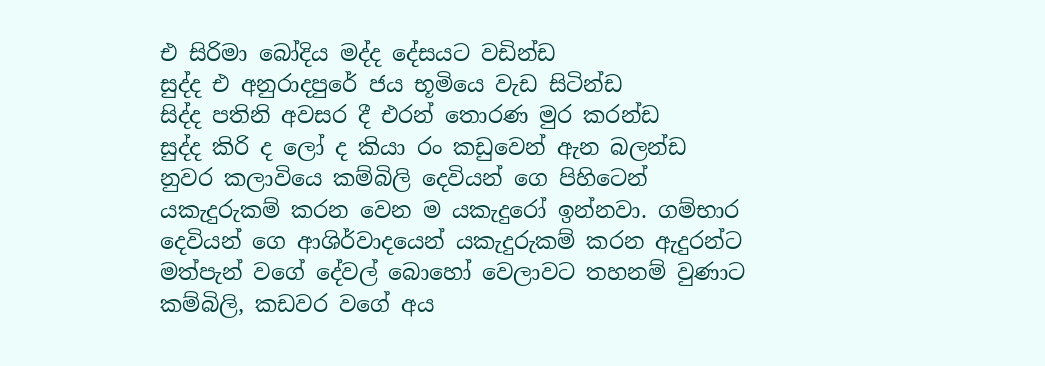එ සිරිමා බෝදිය මද්ද දේසයට වඩින්ඩ
සුද්ද එ අනුරාදපුරේ ජය භූමියෙ වැඩ සිටින්ඩ
සිද්ද පතිනි අවසර දී එරන් තොරණ මුර කරන්ඩ
සුද්ද කිරි ද ලෝ ද කියා රං කඩුවෙන් ඇන බලන්ඩ
නුවර කලාවියෙ කම්බිලි දෙවියන් ගෙ පිහිටෙන් යකැදුරුකම් කරන වෙන ම යකැදුරෝ ඉන්නවා. ගම්භාර දෙවියන් ගෙ ආශිර්වාදයෙන් යකැදුරුකම් කරන ඇදුරන්ට මත්පැන් වගේ දේවල් බොහෝ වෙලාවට තහනම් වුණාට කම්බිලි, කඩවර වගේ අය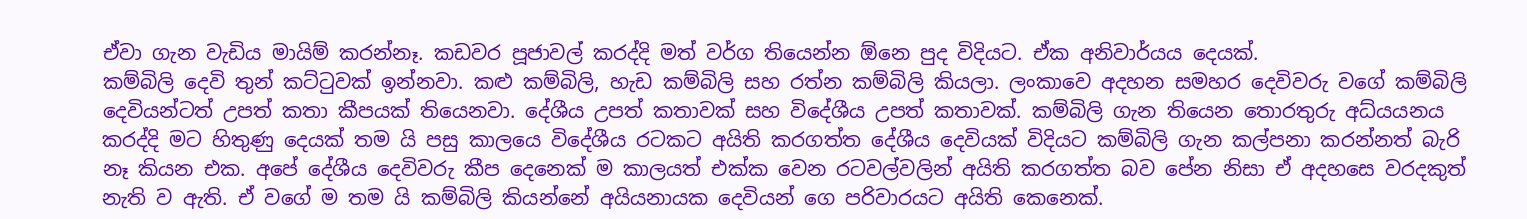ඒවා ගැන වැඩිය මායිම් කරන්නෑ. කඩවර පූජාවල් කරද්දි මත් වර්ග තියෙන්න ඕනෙ පුද විදියට. ඒක අනිවාර්යය දෙයක්.
කම්බිලි දෙවි තුන් කට්ටුවක් ඉන්නවා. කළු කම්බිලි, හැඩ කම්බිලි සහ රත්න කම්බිලි කියලා. ලංකාවෙ අදහන සමහර දෙවිවරු වගේ කම්බිලි දෙවියන්ටත් උපත් කතා කීපයක් තියෙනවා. දේශීය උපත් කතාවක් සහ විදේශීය උපත් කතාවක්. කම්බිලි ගැන තියෙන තොරතුරු අධ්යයනය කරද්දි මට හිතුණු දෙයක් තම යි පසු කාලයෙ විදේශීය රටකට අයිති කරගත්ත දේශීය දෙවියක් විදියට කම්බිලි ගැන කල්පනා කරන්නත් බැරි නෑ කියන එක. අපේ දේශීය දෙවිවරු කීප දෙනෙක් ම කාලයත් එක්ක වෙන රටවල්වලින් අයිති කරගත්ත බව පේන නිසා ඒ අදහසෙ වරදකුත් නැති ව ඇති. ඒ වගේ ම තම යි කම්බිලි කියන්නේ අයියනායක දෙවියන් ගෙ පරිවාරයට අයිති කෙනෙක්.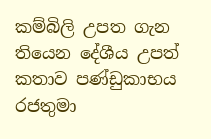කම්බිලි උපත ගැන තියෙන දේශීය උපත් කතාව පණ්ඩුකාභය රජතුමා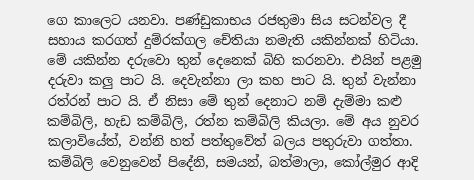ගෙ කාලෙට යනවා. පණ්ඩුකාභය රජතුමා සිය සටන්වල දී සහාය කරගත් දුම්රක්ගල චේතියා නමැති යකින්නක් හිටියා. මේ යකින්න දරුවො තුන් දෙනෙක් බිහි කරනවා. එයින් පළමු දරුවා කලු පාට යි. දෙවැන්නා ලා කහ පාට යි. තුන් වැන්නා රත්රන් පාට යි. ඒ නිසා මේ තුන් දෙනාට නම් දැම්මා කළු කම්බිලි, හැඩ කම්බිලි, රත්න කම්බිලි කියලා. මේ අය නුවර කලාවියේත්, වන්නි හත් පත්තුවේත් බලය පතුරුවා ගත්තා. කම්බිලි වෙනුවෙන් පිදේනි, සමයන්, බත්මාලා, කෝල්මුර ආදි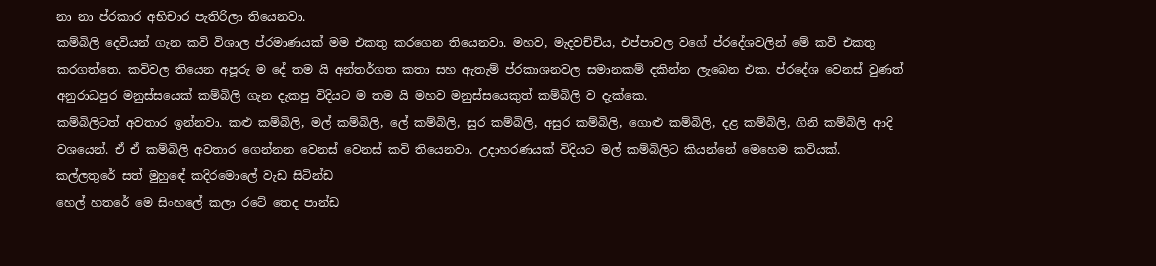නා නා ප්රකාර අභිචාර පැතිරිලා තියෙනවා.
කම්බිලි දෙවියන් ගැන කවි විශාල ප්රමාණයක් මම එකතු කරගෙන තියෙනවා. මහව, මැදවච්චිය, එප්පාවල වගේ ප්රදේශවලින් මේ කවි එකතු කරගත්තෙ. කවිවල තියෙන අපූරු ම දේ තම යි අන්තර්ගත කතා සහ ඇතැම් ප්රකාශනවල සමානකම් දකින්න ලැබෙන එක. ප්රදේශ වෙනස් වුණත් අනුරාධපුර මනුස්සයෙක් කම්බිලි ගැන දැකපු විදියට ම තම යි මහව මනුස්සයෙකුත් කම්බිලි ව දැක්කෙ.
කම්බිලිටත් අවතාර ඉන්නවා. කළු කම්බිලි, මල් කම්බිලි, ලේ කම්බිලි, සුර කම්බිලි, අසුර කම්බිලි, ගොළු කම්බිලි, දළ කම්බිලි, ගිනි කම්බිලි ආදි වශයෙන්. ඒ ඒ කම්බිලි අවතාර ගෙන්නන වෙනස් වෙනස් කවි තියෙනවා. උදාහරණයක් විදියට මල් කම්බිලිට කියන්නේ මෙහෙම කවියක්.
කල්ලතුරේ සත් මුහුඳේ කදිරමොලේ වැඩ සිටින්ඩ
හෙල් හතරේ මෙ සිංහලේ කලා රටේ තෙද පාන්ඩ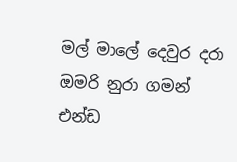මල් මාලේ දෙවුර දරා ඔමරි නුරා ගමන් එන්ඩ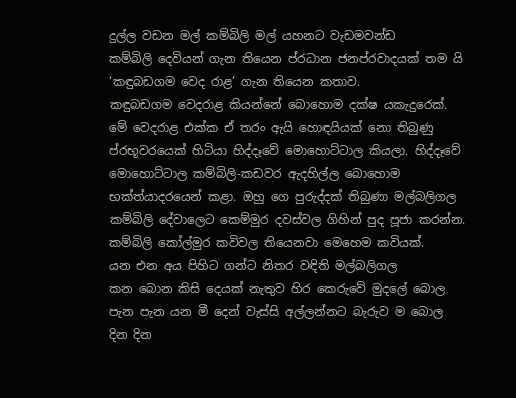දුල්ල වඩන මල් කම්බිලි මල් යහනට වැඩමවන්ඩ
කම්බිලි දෙවියන් ගැන තියෙන ප්රධාන ජනප්රවාදයක් තම යි ‘කඳුබඩගම වෙද රාළ’ ගැන තියෙන කතාව.
කඳුබඩගම වෙදරාළ කියන්නේ බොහොම දක්ෂ යකැදුරෙක්. මේ වෙදරාළ එක්ක ඒ තරං ඇයි හොඳයියක් නො තිබුණු ප්රභූවරයෙක් හිටියා හිද්දෑවේ මොහොට්ටාල කියලා. හිද්දෑවේ මොහොට්ටාල කම්බිලි-කඩවර ඇදහිල්ල බොහොම භක්ත්යාදරයෙන් කළා. ඔහු ගෙ පුරුද්දක් තිබුණා මල්බලිගල කම්බිලි දේවාලෙට කෙම්මුර දවස්වල ගිහින් පුද පූජා කරන්න. කම්බිලි කෝල්මුර කවිවල තියෙනවා මෙහෙම කවියක්.
යන එන අය පිහිට ගන්ට නිතර වඳිති මල්බලිගල
කන බොන කිසි දෙයක් නැතුව හිර කෙරුවේ මුදලේ බොල
පැන පැන යන මී දෙන් වැස්සි අල්ලන්නට බැරුව ම බොල
දින දින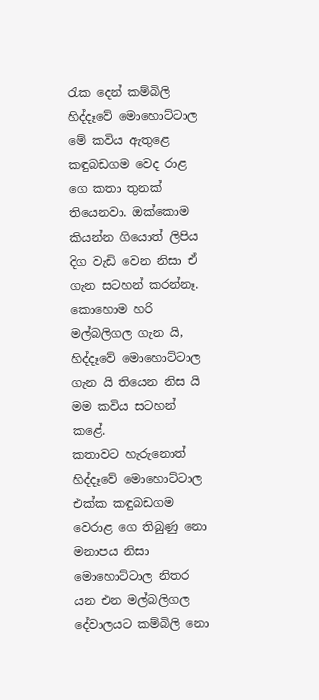රැක දෙන් කම්බිලි හිද්දෑවේ මොහොට්ටාල
මේ කවිය ඇතුළෙ කඳුබඩගම වෙද රාළ ගෙ කතා තුනක් තියෙනවා. ඔක්කොම කියන්න ගියොත් ලිපිය දිග වැඩි වෙන නිසා ඒ ගැන සටහන් කරන්නෑ. කොහොම හරි මල්බලිගල ගැන යි, හිද්දෑවේ මොහොට්ටාල ගැන යි තියෙන නිස යි මම කවිය සටහන් කළේ.
කතාවට හැරුනොත් හිද්දෑවේ මොහොට්ටාල එක්ක කඳුබඩගම වෙරාළ ගෙ තිබුණු නො මනාපය නිසා මොහොට්ටාල නිතර යන එන මල්බලිගල දේවාලයට කම්බිලි නො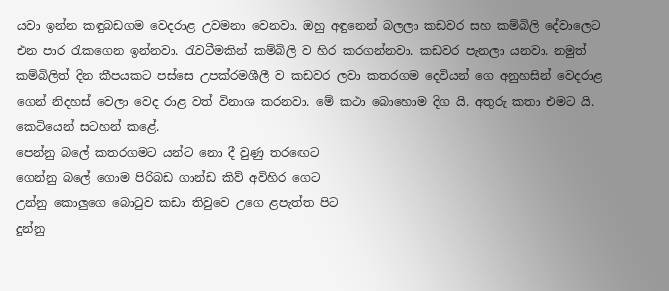යවා ඉන්න කඳුබඩගම වෙදරාළ උවමනා වෙනවා. ඔහු අඳුනෙන් බලලා කඩවර සහ කම්බිලි දේවාලෙට එන පාර රැකගෙන ඉන්නවා. රැවටීමකින් කම්බිලි ව හිර කරගන්නවා. කඩවර පැනලා යනවා. නමුත් කම්බිලිත් දින කීපයකට පස්සෙ උපක්රමශීලී ව කඩවර ලවා කතරගම දෙවියන් ගෙ අනුහසින් වෙදරාළ ගෙන් නිදහස් වෙලා වෙද රාළ වත් විනාශ කරනවා. මේ කථා බොහොම දිග යි. අතුරු කතා එමට යි. කෙටියෙන් සටහන් කළේ.
පෙන්නු බලේ කතරගමට යන්ට නො දී වුණු තරඟෙට
ගෙන්නු බලේ ගොම පිරිබඩ ගාන්ඩ කිව් අවිහිර ගෙට
උන්නු කොලුගෙ බොටුව කඩා තිවුවෙ උගෙ ළපැත්ත පිට
දුන්නු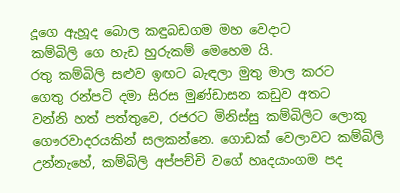දූගෙ ඇහූද බොල කඳුබඩගම මහ වෙදාට
කම්බිලි ගෙ හැඩ හුරුකම් මෙහෙම යි.
රතු කම්බිලි සළුව ඉඟට බැඳලා මුතු මාල කරට
ගෙතු රන්පටි දමා සිරස මුණ්ඩාසන කඩුව අතට
වන්නි හත් පත්තුවෙ, රජරට මිනිස්සු කම්බිලිට ලොකු ගෞරවාදරයකින් සලකන්නෙ. ගොඩක් වෙලාවට කම්බිලි උන්නැහේ, කම්බිලි අප්පච්චි වගේ හෘදයාංගම පද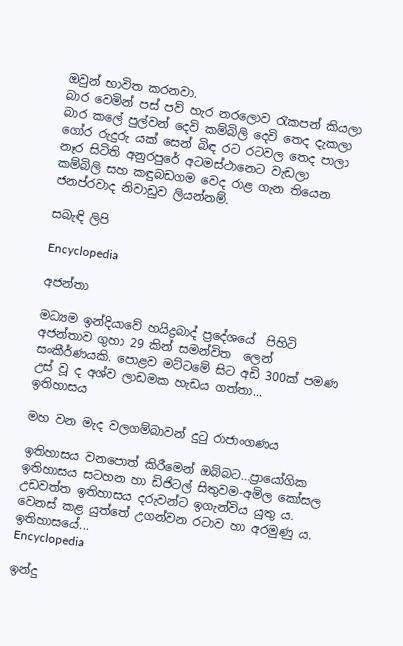ඔවුන් භාවිත කරනවා.
බාර වෙමින් පස් පව් හැර නරලොව රැකපන් කියලා
බාර කලේ පුල්වන් දෙවි කම්බිලි දෙවි තෙද දැකලා
ගෝර රුදුරු යක් සෙන් බිඳ රට රටවල තෙද පාලා
නෑර සිටිති අනුරපුරේ අටමස්ථානෙට වැඩලා
කම්බිලි සහ කඳුබඩගම වෙද රාළ ගැන තියෙන ජනප්රවාද නිවාඩුව ලියන්නම්.

සබැඳි ලිපි

Encyclopedia

අජන්තා

මධ්‍යම ඉන්දියාවේ හයිද්‍රබාද් ප්‍රදේශයේ  පිහිටි අජන්තාව ගුහා 29 කින් සමන්විත  ලෙන් සංකීර්ණයකි. පොළව මට්ටමේ සිට අඩි 300ක් පමණ උස් වූ ද අශ්ව ලාඩමක හැඩය ගත්තා...
ඉතිහාසය

මහ වන මැද වලගම්බාවන් දුටු රාජාංගණය

ඉතිහාසය වනපොත් කිරීමෙන් ඔබ්බට…ප්‍රායෝගික ඉතිහාසය සටහන හා ඩිජිටල් සිතුවම-අමිල කෝසල උඩවත්ත ඉතිහාසය දරුවන්ට ඉගැන්විය යුතු ය. වෙනස් කළ යුත්තේ උගන්වන රටාව හා අරමුණු ය. ඉතිහාසයේ...
Encyclopedia

ඉන්දු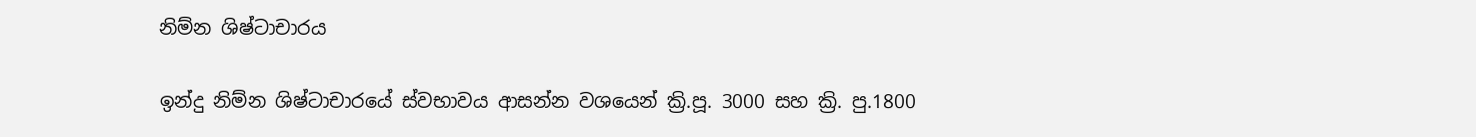නිම්න ශිෂ්ටාචාරය

ඉන්දු නිම්න ශිෂ්ටාචාරයේ ස්වභාවය ආසන්න වශයෙන් ක්‍රි.පූ. 3000 සහ ක්‍රි. පු.1800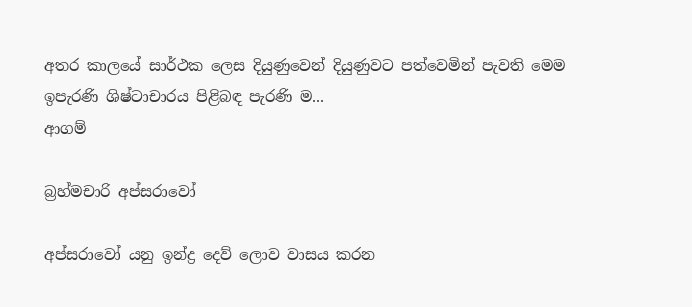අතර කාලයේ සාර්ථක ලෙස දියුණුවෙන් දියුණුවට පත්වෙමින් පැවති මෙම ඉපැරණි ශිෂ්ටාචාරය පිළිබඳ පැරණි ම...
ආගම්

බ්‍රහ්මචාරි අප්සරාවෝ

අප්සරාවෝ යනු ඉන්ද්‍ර දෙව් ලොව වාසය කරන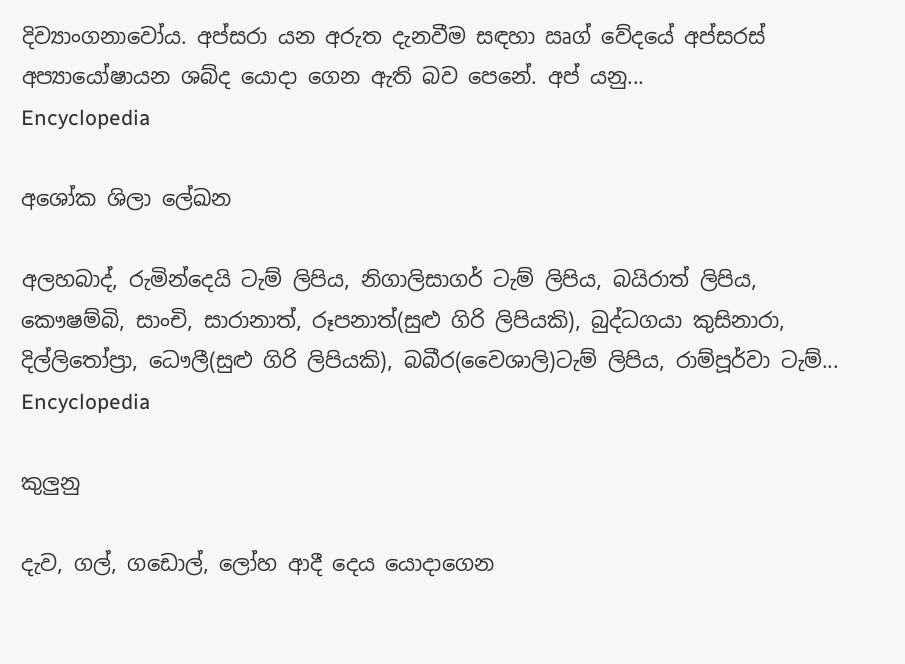දිව්‍යාංගනාවෝය. අප්සරා යන අරුත දැනවීම සඳහා ඍග් වේදයේ අප්සරස් අප්‍යායෝෂායන ශබ්ද යොදා ගෙන ඇති බව පෙනේ. අප් යනු...
Encyclopedia

අශෝක ශිලා ලේඛන

අලහබාද්, රුමින්දෙයි ටැම් ලිපිය, නිගාලිසාගර් ටැම් ලිපිය, බයිරාත් ලිපිය, කෞෂම්බි, සාංචි, සාරානාත්, රූපනාත්(සුළු ගිරි ලිපියකි), බුද්ධගයා කුසිනාරා, දිල්ලිතෝප්‍රා, ධෞලී(සුළු ගිරි ලිපියකි), බබීර(වෛශාලි)ටැම් ලිපිය, රාම්පූර්වා ටැම්...
Encyclopedia

කුලුනු

දැව, ගල්, ගඩොල්, ලෝහ ආදී දෙය යොදාගෙන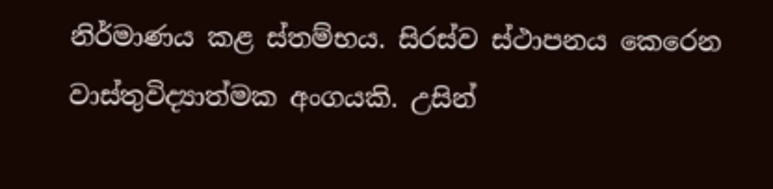නිර්මාණය කළ ස්තම්භය. සිරස්ව ස්ථාපනය කෙරෙන වාස්තුවිද්‍යාත්මක අංගයකි. උසින්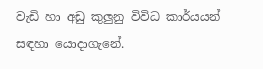වැඩි හා අඩු කුලුනු විවිධ කාර්යයන් සඳහා යොදාගැනේ.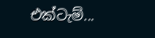එක්ටැම්...